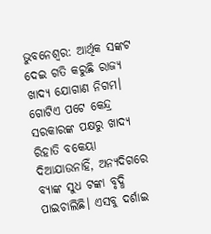ଭୁବନେଶ୍ବର: ଆର୍ଥିକ ସଙ୍କଟ ଦେଇ ଗତି କରୁଛି ରାଜ୍ୟ ଖାଦ୍ୟ ଯୋଗାଣ ନିଗମ। ଗୋଟିଏ ପଟେ କେନ୍ଦ୍ର ସରକାରଙ୍କ ପକ୍ଷରୁ ଖାଦ୍ୟ ରିହାତି ବକେୟା ଦିଆଯାଉନାହିଁ, ଅନ୍ୟଦିଗରେ ବ୍ୟାଙ୍କ ସୁଧ ଟଙ୍କା ବୃଦ୍ଧି ପାଇଚାଲିଛି। ଏସବୁ ଦର୍ଶାଇ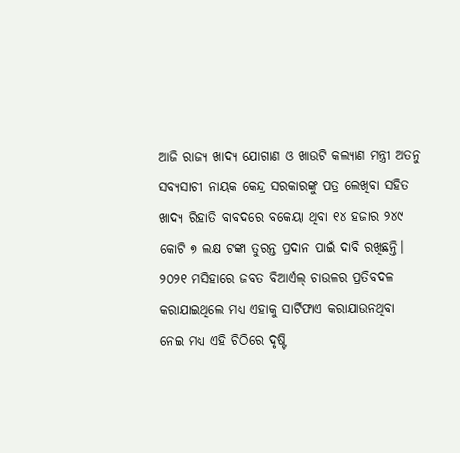ଆଜି ରାଜ୍ୟ ଖାଦ୍ୟ ଯୋଗାଣ ଓ ଖାଉଟି କଲ୍ୟାଣ ମନ୍ତ୍ରୀ ଅତନୁ ସବ୍ୟସାଚୀ ନାୟକ କେନ୍ଦ୍ର ସରକାରଙ୍କୁ ପତ୍ର ଲେଖିବା ସହିତ ଖାଦ୍ୟ ରିହାତି ବାବଦରେ ବକେୟା ଥିବା ୧୪ ହଜାର ୨୪୯ କୋଟି ୭ ଲକ୍ଷ ଟଙ୍କା ତୁରନ୍ତ ପ୍ରଦାନ ପାଇଁ ଦାବି ରଖିଛନ୍ତି। ୨୦୨୧ ମସିହାରେ ଜବତ ବିଆର୍ଏଲ୍ ଚାଉଳର ପ୍ରତିବଦଳ କରାଯାଇଥିଲେ ମଧ୍ୟ ଏହାକୁ ସାର୍ଟିଫାଏ କରାଯାଉନଥିବା ନେଇ ମଧ୍ୟ ଏହି ଚିଠିରେ ଦୃଷ୍ଟି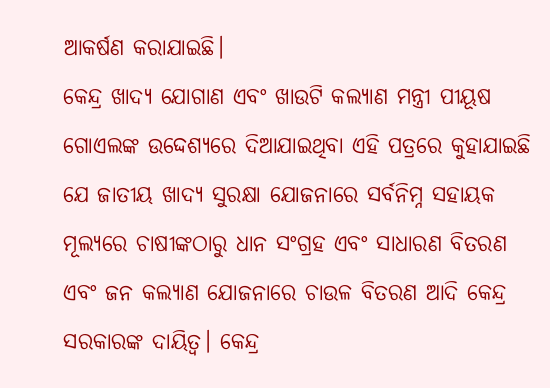ଆକର୍ଷଣ କରାଯାଇଛି।
କେନ୍ଦ୍ର ଖାଦ୍ୟ ଯୋଗାଣ ଏବଂ ଖାଉଟି କଲ୍ୟାଣ ମନ୍ତ୍ରୀ ପୀୟୂଷ ଗୋଏଲଙ୍କ ଉଦ୍ଦେଶ୍ୟରେ ଦିଆଯାଇଥିବା ଏହି ପତ୍ରରେ କୁହାଯାଇଛି ଯେ ଜାତୀୟ ଖାଦ୍ୟ ସୁରକ୍ଷା ଯୋଜନାରେ ସର୍ବନିମ୍ନ ସହାୟକ ମୂଲ୍ୟରେ ଚାଷୀଙ୍କଠାରୁ ଧାନ ସଂଗ୍ରହ ଏବଂ ସାଧାରଣ ବିତରଣ ଏବଂ ଜନ କଲ୍ୟାଣ ଯୋଜନାରେ ଚାଉଳ ବିତରଣ ଆଦି କେନ୍ଦ୍ର ସରକାରଙ୍କ ଦାୟିତ୍ବ। କେନ୍ଦ୍ର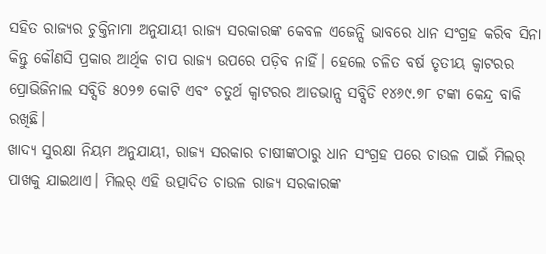ସହିତ ରାଜ୍ୟର ଚୁକ୍ତିନାମା ଅନୁଯାୟୀ ରାଜ୍ୟ ସରକାରଙ୍କ କେବଳ ଏଜେନ୍ସି ଭାବରେ ଧାନ ସଂଗ୍ରହ କରିବ ସିନା କିନ୍ତୁ କୌଣସି ପ୍ରକାର ଆର୍ଥିକ ଚାପ ରାଜ୍ୟ ଉପରେ ପଡ଼ିବ ନାହିଁ। ହେଲେ ଚଳିତ ବର୍ଷ ତୃତୀୟ କ୍ବାଟରର ପ୍ରୋଭିଜିନାଲ ସବ୍ସିଡି ୫୦୨୭ କୋଟି ଏବଂ ଚତୁର୍ଥ କ୍ବାଟରର ଆଡଭାନ୍ସ ସବ୍ସିଡି ୧୪୬୯.୭୮ ଟଙ୍କା କେନ୍ଦ୍ର ବାକି ରଖିଛି।
ଖାଦ୍ୟ ସୁରକ୍ଷା ନିୟମ ଅନୁଯାୟୀ, ରାଜ୍ୟ ସରକାର ଚାଷୀଙ୍କଠାରୁ ଧାନ ସଂଗ୍ରହ ପରେ ଚାଉଳ ପାଇଁ ମିଲର୍ ପାଖକୁ ଯାଇଥାଏ। ମିଲର୍ ଏହି ଉତ୍ପାଦିତ ଚାଉଳ ରାଜ୍ୟ ସରକାରଙ୍କ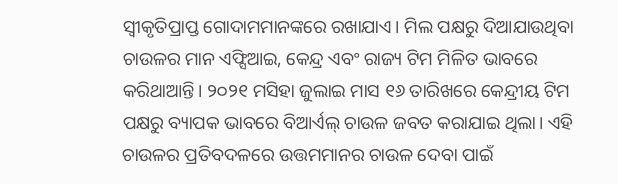ସ୍ବୀକୃତିପ୍ରାପ୍ତ ଗୋଦାମମାନଙ୍କରେ ରଖାଯାଏ। ମିଲ ପକ୍ଷରୁ ଦିଆଯାଉଥିବା ଚାଉଳର ମାନ ଏଫ୍ସିଆଇ, କେନ୍ଦ୍ର ଏବଂ ରାଜ୍ୟ ଟିମ ମିଳିତ ଭାବରେ କରିଥାଆନ୍ତି। ୨୦୨୧ ମସିହା ଜୁଲାଇ ମାସ ୧୬ ତାରିଖରେ କେନ୍ଦ୍ରୀୟ ଟିମ ପକ୍ଷରୁ ବ୍ୟାପକ ଭାବରେ ବିଆର୍ଏଲ୍ ଚାଉଳ ଜବତ କରାଯାଇ ଥିଲା। ଏହି ଚାଉଳର ପ୍ରତିବଦଳରେ ଉତ୍ତମମାନର ଚାଉଳ ଦେବା ପାଇଁ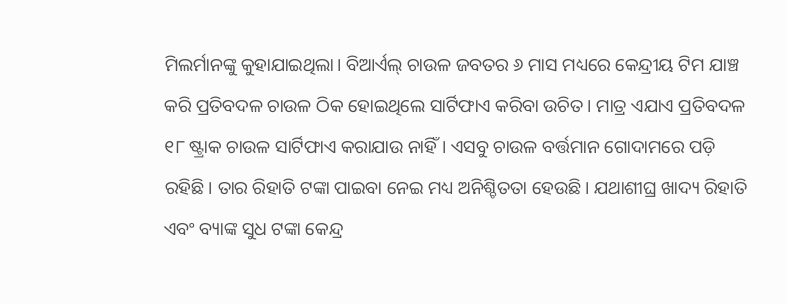ମିଲର୍ମାନଙ୍କୁ କୁହାଯାଇଥିଲା। ବିଆର୍ଏଲ୍ ଚାଉଳ ଜବତର ୬ ମାସ ମଧ୍ୟରେ କେନ୍ଦ୍ରୀୟ ଟିମ ଯାଞ୍ଚ କରି ପ୍ରତିବଦଳ ଚାଉଳ ଠିକ ହୋଇଥିଲେ ସାର୍ଟିଫାଏ କରିବା ଉଚିତ। ମାତ୍ର ଏଯାଏ ପ୍ରତିବଦଳ ୧୮ ଷ୍ଟ୍ରାକ ଚାଉଳ ସାର୍ଟିଫାଏ କରାଯାଉ ନାହିଁ। ଏସବୁ ଚାଉଳ ବର୍ତ୍ତମାନ ଗୋଦାମରେ ପଡ଼ି ରହିଛି। ତାର ରିହାତି ଟଙ୍କା ପାଇବା ନେଇ ମଧ୍ୟ ଅନିଶ୍ଚିତତା ହେଉଛି। ଯଥାଶୀଘ୍ର ଖାଦ୍ୟ ରିହାତି ଏବଂ ବ୍ୟାଙ୍କ ସୁଧ ଟଙ୍କା କେନ୍ଦ୍ର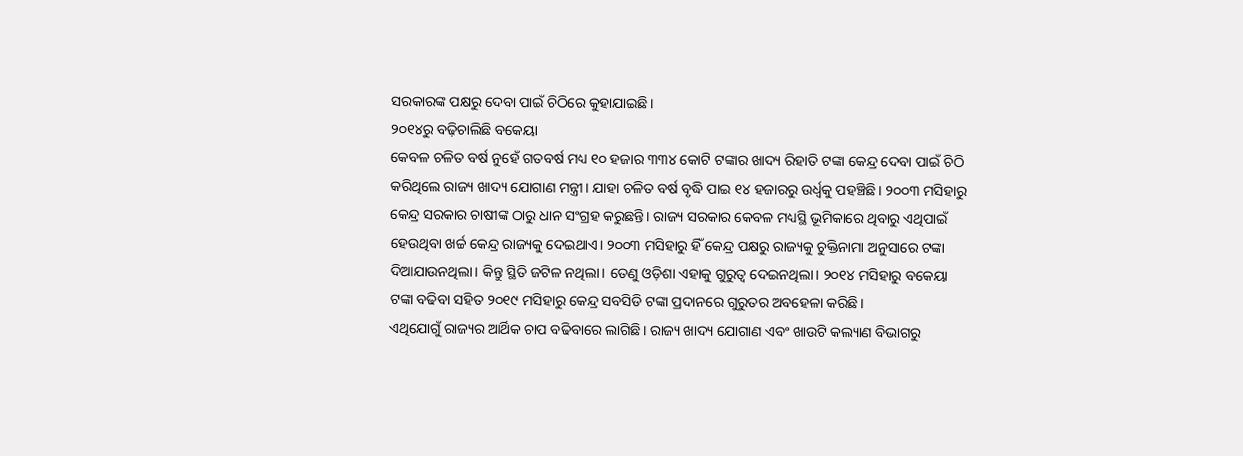ସରକାରଙ୍କ ପକ୍ଷରୁ ଦେବା ପାଇଁ ଚିଠିରେ କୁହାଯାଇଛି।
୨୦୧୪ରୁ ବଢ଼ିଚାଲିଛି ବକେୟା
କେବଳ ଚଳିତ ବର୍ଷ ନୁହେଁ ଗତବର୍ଷ ମଧ୍ୟ ୧୦ ହଜାର ୩୩୪ କୋଟି ଟଙ୍କାର ଖାଦ୍ୟ ରିହାତି ଟଙ୍କା କେନ୍ଦ୍ର ଦେବା ପାଇଁ ଚିଠି କରିଥିଲେ ରାଜ୍ୟ ଖାଦ୍ୟ ଯୋଗାଣ ମନ୍ତ୍ରୀ। ଯାହା ଚଳିତ ବର୍ଷ ବୃଦ୍ଧି ପାଇ ୧୪ ହଜାରରୁ ଉର୍ଧ୍ବକୁ ପହଞ୍ଚିଛି। ୨୦୦୩ ମସିହାରୁ କେନ୍ଦ୍ର ସରକାର ଚାଷୀଙ୍କ ଠାରୁ ଧାନ ସଂଗ୍ରହ କରୁଛନ୍ତି। ରାଜ୍ୟ ସରକାର କେବଳ ମଧ୍ୟସ୍ଥି ଭୂମିକାରେ ଥିବାରୁ ଏଥିପାଇଁ ହେଉଥିବା ଖର୍ଚ୍ଚ କେନ୍ଦ୍ର ରାଜ୍ୟକୁ ଦେଇଥାଏ। ୨୦୦୩ ମସିହାରୁ ହିଁ କେନ୍ଦ୍ର ପକ୍ଷରୁ ରାଜ୍ୟକୁ ଚୁକ୍ତିନାମା ଅନୁସାରେ ଟଙ୍କା ଦିଆଯାଉନଥିଲା। କିନ୍ତୁ ସ୍ଥିତି ଜଟିଳ ନଥିଲା। ତେଣୁ ଓଡ଼ିଶା ଏହାକୁ ଗୁରୁତ୍ବ ଦେଇନଥିଲା। ୨୦୧୪ ମସିହାରୁ ବକେୟା ଟଙ୍କା ବଢିବା ସହିତ ୨୦୧୯ ମସିହାରୁ କେନ୍ଦ୍ର ସବସିଡି ଟଙ୍କା ପ୍ରଦାନରେ ଗୁରୁତର ଅବହେଳା କରିଛି।
ଏଥିଯୋଗୁଁ ରାଜ୍ୟର ଆର୍ଥିକ ଚାପ ବଢିବାରେ ଲାଗିଛି। ରାଜ୍ୟ ଖାଦ୍ୟ ଯୋଗାଣ ଏବଂ ଖାଉଟି କଲ୍ୟାଣ ବିଭାଗରୁ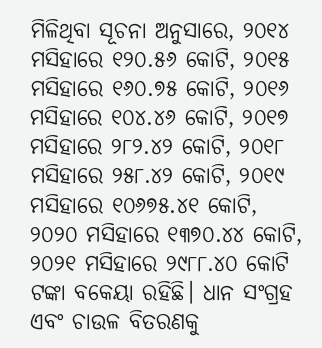ମିଳିଥିବା ସୂଚନା ଅନୁସାରେ, ୨୦୧୪ ମସିହାରେ ୧୨୦.୫୬ କୋଟି, ୨୦୧୫ ମସିହାରେ ୧୬୦.୭୫ କୋଟି, ୨୦୧୬ ମସିହାରେ ୧୦୪.୪୬ କୋଟି, ୨୦୧୭ ମସିହାରେ ୨୮୨.୪୨ କୋଟି, ୨୦୧୮ ମସିହାରେ ୨୫୮.୪୨ କୋଟି, ୨୦୧୯ ମସିହାରେ ୧୦୬୭୫.୪୧ କୋଟି, ୨୦୨୦ ମସିହାରେ ୧୩୭୦.୪୪ କୋଟି, ୨୦୨୧ ମସିହାରେ ୨୯୮୮.୪୦ କୋଟି ଟଙ୍କା ବକେୟା ରହିଛି। ଧାନ ସଂଗ୍ରହ ଏବଂ ଚାଉଳ ବିତରଣକୁ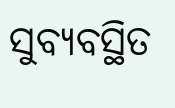ସୁବ୍ୟବସ୍ଥିତ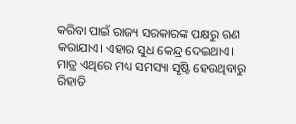କରିବା ପାଇଁ ରାଜ୍ୟ ସରକାରଙ୍କ ପକ୍ଷରୁ ଋଣ କରାଯାଏ। ଏହାର ସୁଧ କେନ୍ଦ୍ର ଦେଇଥାଏ। ମାତ୍ର ଏଥିରେ ମଧ୍ୟ ସମସ୍ୟା ସୃଷ୍ଟି ହେଉଥିବାରୁ ରିହାତି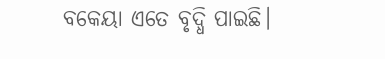ବକେୟା ଏତେ ବୃଦ୍ଧି ପାଇଛି।